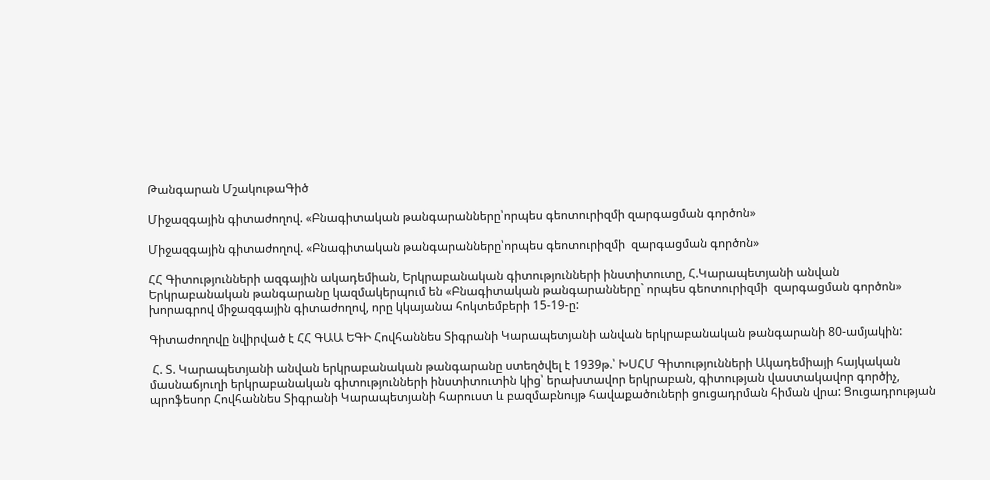Թանգարան ՄշակութաԳիծ

Միջազգային գիտաժողով. «Բնագիտական թանգարանները՝որպես գեոտուրիզմի զարգացման գործոն»

Միջազգային գիտաժողով. «Բնագիտական թանգարանները՝որպես գեոտուրիզմի  զարգացման գործոն»

ՀՀ Գիտությունների ազգային ակադեմիան, Երկրաբանական գիտությունների ինստիտուտը, Հ.Կարապետյանի անվան Երկրաբանական թանգարանը կազմակերպում են «Բնագիտական թանգարանները` որպես գեոտուրիզմի  զարգացման գործոն» խորագրով միջազգային գիտաժողով, որը կկայանա հոկտեմբերի 15-19-ը:

Գիտաժողովը նվիրված է ՀՀ ԳԱԱ ԵԳԻ Հովհաննես Տիգրանի Կարապետյանի անվան երկրաբանական թանգարանի 80-ամյակին:

 Հ. Տ. Կարապետյանի անվան երկրաբանական թանգարանը ստեղծվել է 1939թ.՝ ԽՍՀՄ Գիտությունների Ակադեմիայի հայկական մասնաճյուղի երկրաբանական գիտությունների ինստիտուտին կից՝ երախտավոր երկրաբան, գիտության վաստակավոր գործիչ, պրոֆեսոր Հովհաննես Տիգրանի Կարապետյանի հարուստ և բազմաբնույթ հավաքածուների ցուցադրման հիման վրա: Ցուցադրության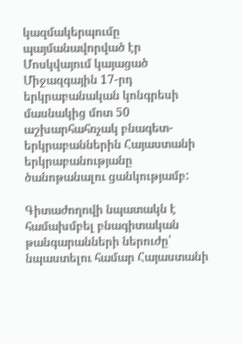կազմակերպումը պայմանավորված էր Մոսկվայում կայացած Միջազգային 17-րդ երկրաբանական կոնգրեսի մասնակից մոտ 50 աշխարհահռչակ բնագետ-երկրաբաններին Հայաստանի երկրաբանությանը ծանոթանալու ցանկությամբ:

Գիտաժողովի նպատակն է համախմբել բնագիտական թանգարանների ներուժը՝ նպաստելու համար Հայաստանի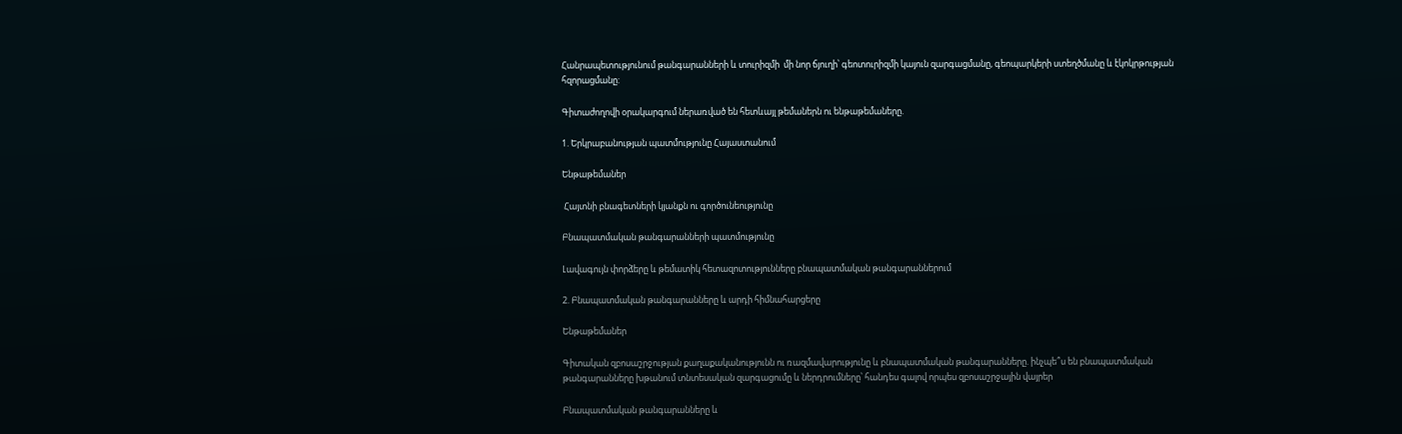Հանրապետությունում թանգարանների և տուրիզմի  մի նոր ճյուղի՝ գեոտուրիզմի կայուն զարգացմանը, գեոպարկերի ստեղծմանը և էկոկրթության հզորացմանը:

Գիտաժողովի օրակարգում ներառված են հետևայլ թեմաներն ու ենթաթեմաները.

1. Երկրաբանության պատմությունը Հայաստանում

Ենթաթեմաներ

 Հայտնի բնագետների կյանքն ու գործունեությունը

Բնապատմական թանգարանների պատմությունը

Լավագույն փորձերը և թեմատիկ հետազոտությունները բնապատմական թանգարաններում

2. Բնապատմական թանգարանները և արդի հիմնահարցերը

Ենթաթեմաներ

Գիտական զբոսաշրջության քաղաքականությունն ու ռազմավարությունը և բնապատմական թանգարանները. ինչպե՞ս են բնապատմական թանգարանները խթանում տնտեսական զարգացումը և ներդրումները՝ հանդես գալով որպես զբոսաշրջային վայրեր

Բնապատմական թանգարանները և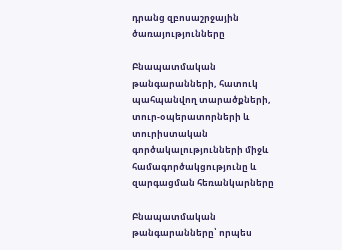դրանց զբոսաշրջային ծառայությունները

Բնապատմական թանգարանների, հատուկ պահպանվող տարածքների, տուր-օպերատորների և տուրիստական գործակալությունների միջև համագործակցությունը և զարգացման հեռանկարները

Բնապատմական թանգարանները՝ որպես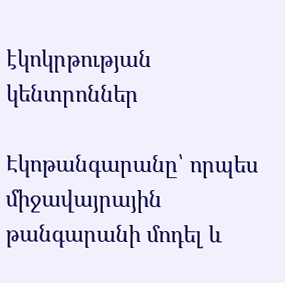էկոկրթության կենտրոններ

Էկոթանգարանը՝ որպես միջավայրային թանգարանի մոդել և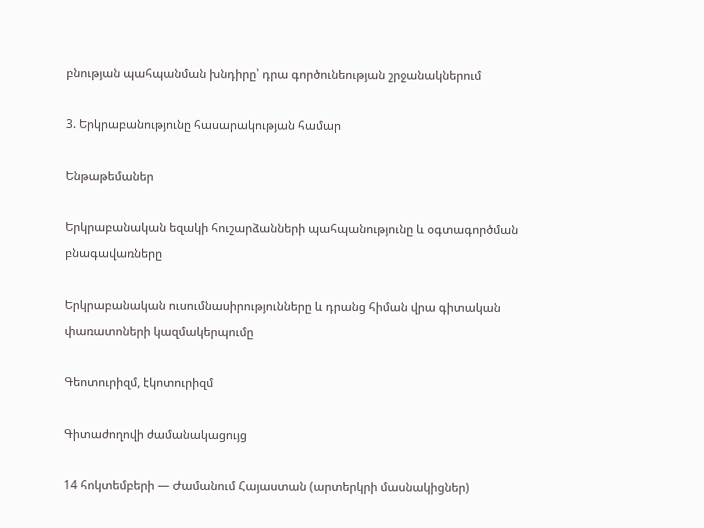բնության պահպանման խնդիրը՝ դրա գործունեության շրջանակներում

3. Երկրաբանությունը հասարակության համար

Ենթաթեմաներ

Երկրաբանական եզակի հուշարձանների պահպանությունը և օգտագործման բնագավառները

Երկրաբանական ուսումնասիրությունները և դրանց հիման վրա գիտական փառատոների կազմակերպումը

Գեոտուրիզմ, էկոտուրիզմ

Գիտաժողովի ժամանակացույց

14 հոկտեմբերի — Ժամանում Հայաստան (արտերկրի մասնակիցներ)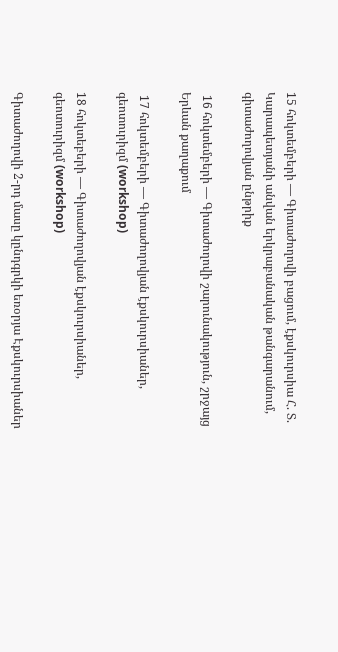15 հոկտեմբերի — Գիտաժողովի բացում, էքսկուրսիա Հ. Տ. Կարապետյանի անվան երկրաբանական թանգարանում, գիտաժողովյան ընթրիք

 16 հոկտեմբերի — Գիտաժողովի շարունակություն, շրջայց Երևան քաղաքում

 17 հոկտեմբերի — Գիտաժողովյան էքսկուրսիաներ, գեոտուրիզմ (workshop)

18 հոկտեբերի — Գիտաժողովյան էքսկուրսիաներ, գեոտուրիզմ (workshop)

Գիտաժողովի 2-րդ մասը կընդգրկի եռօրյա Էքսկուրսիաներ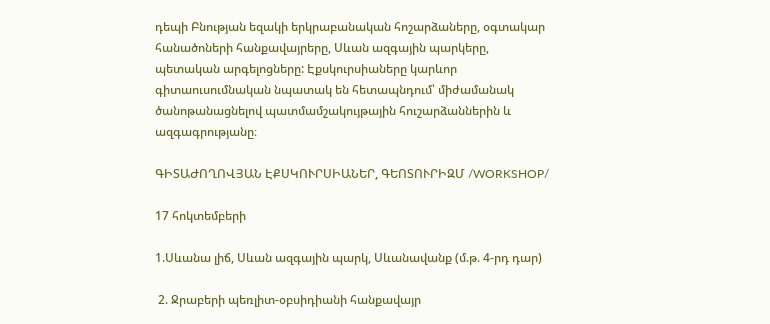դեպի Բնության եզակի երկրաբանական հոշարձաները, օգտակար հանածոների հանքավայրերը, Սևան ազգային պարկերը, պետական արգելոցները: Էքսկուրսիաները կարևոր գիտաուսումնական նպատակ են հետապնդում՝ միժամանակ ծանոթանացնելով պատմամշակույթային հուշարձաններին և ազգագրությանը։

ԳԻՏԱԺՈՂՈՎՅԱՆ ԷՔՍԿՈՒՐՍԻԱՆԵՐ, ԳԵՈՏՈՒՐԻԶՄ /WORKSHOP/

17 հոկտեմբերի

1.Սևանա լիճ, Սևան ազգային պարկ, Սևանավանք (մ.թ. 4-րդ դար)

 2. Ջրաբերի պեռլիտ-օբսիդիանի հանքավայր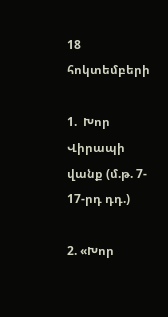18 հոկտեմբերի

1.  Խոր Վիրապի վանք (մ.թ. 7- 17-րդ դդ.)

2. «Խոր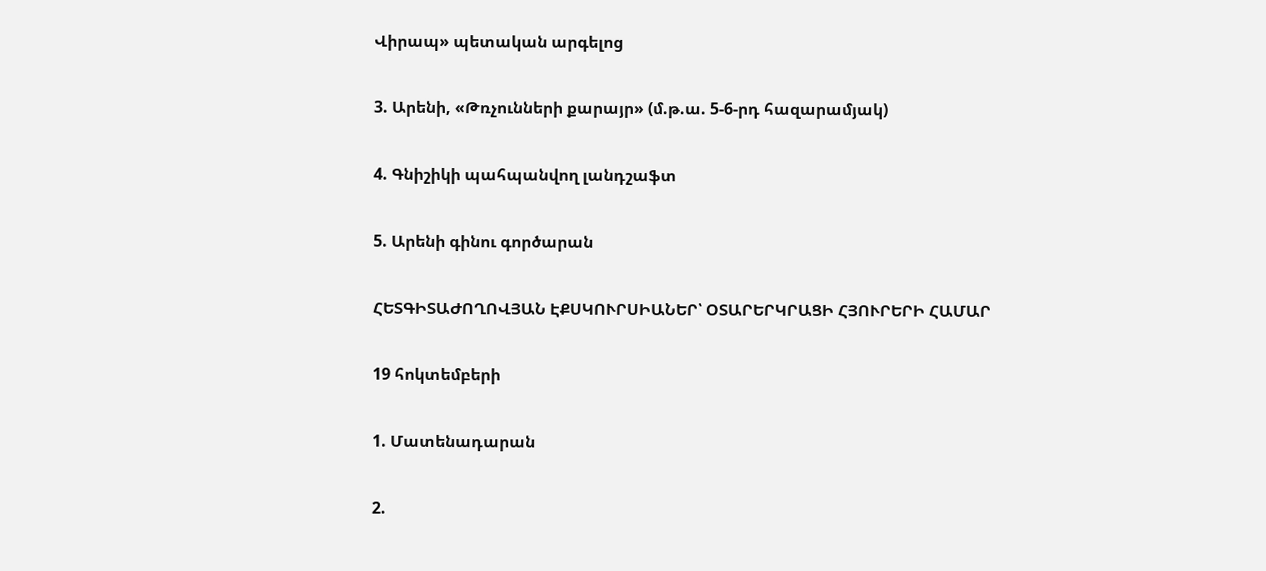Վիրապ» պետական արգելոց

3. Արենի, «Թռչունների քարայր» (մ.թ.ա. 5-6-րդ հազարամյակ)

4. Գնիշիկի պահպանվող լանդշաֆտ

5. Արենի գինու գործարան

ՀԵՏԳԻՏԱԺՈՂՈՎՅԱՆ ԷՔՍԿՈՒՐՍԻԱՆԵՐ՝ ՕՏԱՐԵՐԿՐԱՑԻ ՀՅՈՒՐԵՐԻ ՀԱՄԱՐ

19 հոկտեմբերի

1. Մատենադարան

2.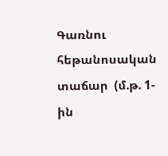Գառնու  հեթանոսական տաճար  (մ.թ. 1-ին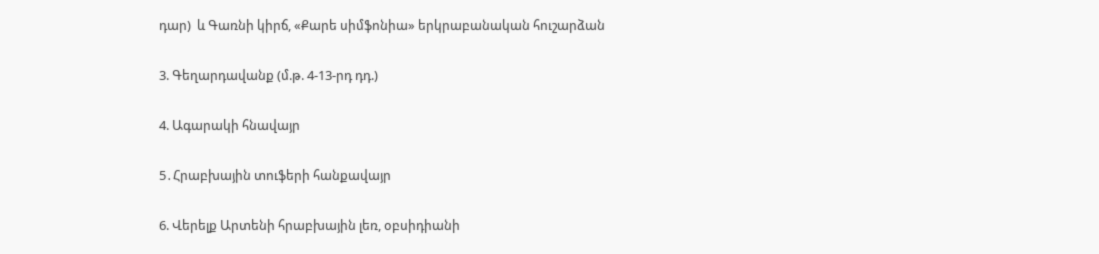դար)  և Գառնի կիրճ, «Քարե սիմֆոնիա» երկրաբանական հուշարձան

3. Գեղարդավանք (մ.թ. 4-13-րդ դդ.)

4. Ագարակի հնավայր

5․Հրաբխային տուֆերի հանքավայր

6. Վերելք Արտենի հրաբխային լեռ, օբսիդիանի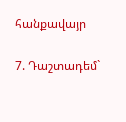հանքավայր

7. Դաշտադեմ`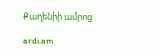Քաղենիի ամրոց

ardi.am